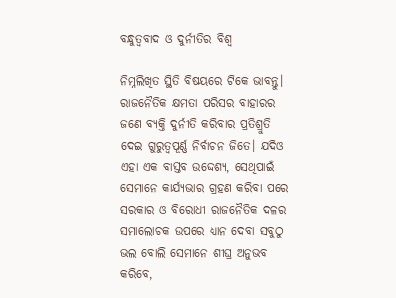ବନ୍ଧୁତ୍ୱବାଦ ଓ ଦୁର୍ନୀତିର ବିଶ୍ୱ

ନିମ୍ନଲିଖିତ ସ୍ଥିତି ବିଷୟରେ ଟିକେ ଭାବନ୍ତୁ। ରାଜନୈତିକ କ୍ଷମତା ପରିସର ବାହାରର ଜଣେ ବ୍ୟକ୍ତି ଦୁର୍ନୀତି କରିବାର ପ୍ରତିଶ୍ରୁତି ଦେଇ ଗୁରୁତ୍ୱପୂର୍ଣ୍ଣ ନିର୍ବାଚନ ଜିତେ। ଯଦିଓ ଏହା ଏକ ବାସ୍ତବ ଉଦ୍ଦେଶ୍ୟ, ସେଥିପାଇଁ ସେମାନେ କାର୍ଯ୍ୟଭାର ଗ୍ରହଣ କରିବା ପରେ ସରକାର ଓ ବିରୋଧୀ ରାଜନୈତିକ ଦଳର ସମାଲୋଚକ ଉପରେ ଧ୍ୟାନ ଦେବା ସବୁଠୁ ଭଲ ବୋଲି ସେମାନେ ଶୀଘ୍ର ଅନୁଭବ କରିବେ,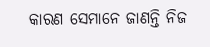କାରଣ ସେମାନେ ଜାଣନ୍ତି ନିଜ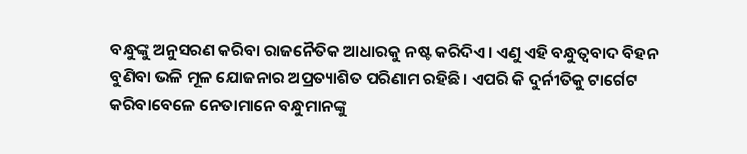ବନ୍ଧୁଙ୍କୁ ଅନୁସରଣ କରିବା ରାଜନୈତିକ ଆଧାରକୁ ନଷ୍ଟ କରିଦିଏ। ଏଣୁ ଏହି ବନ୍ଧୁତ୍ୱବାଦ ବିହନ ବୁଣିବା ଭଳି ମୂଳ ଯୋଜନାର ଅପ୍ରତ୍ୟାଶିତ ପରିଣାମ ରହିଛି। ଏପରି କି ଦୁର୍ନୀତିକୁ ଟାର୍ଗେଟ କରିବାବେଳେ ନେତାମାନେ ବନ୍ଧୁମାନଙ୍କୁ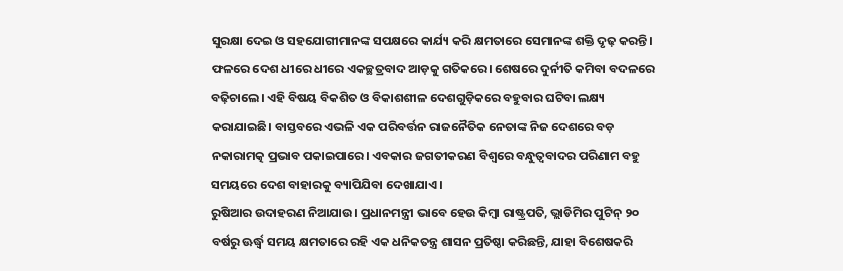ସୁରକ୍ଷା ଦେଇ ଓ ସହଯୋଗୀମାନଙ୍କ ସପକ୍ଷରେ କାର୍ଯ୍ୟ କରି କ୍ଷମତାରେ ସେମାନଙ୍କ ଶକ୍ତି ଦୃଢ଼ କରନ୍ତି। ଫଳରେ ଦେଶ ଧୀରେ ଧୀରେ ଏକଚ୍ଛତ୍ରବାଦ ଆଡ଼କୁ ଗତିକରେ। ଶେଷରେ ଦୁର୍ନୀତି କମିବା ବଦଳରେ ବଢ଼ିଚାଲେ। ଏହି ବିଷୟ ବିକଶିତ ଓ ବିକାଶଶୀଳ ଦେଶଗୁଡ଼ିକରେ ବହୁବାର ଘଟିବା ଲକ୍ଷ୍ୟ କରାଯାଇଛି। ବାସ୍ତବରେ ଏଭଳି ଏକ ପରିବର୍ତ୍ତନ ରାଜନୈତିକ ନେତାଙ୍କ ନିଜ ଦେଶରେ ବଡ଼ ନକାରାମତ୍କ ପ୍ରଭାବ ପକାଇପାରେ। ଏବକାର ଜଗତୀକରଣ ବିଶ୍ୱରେ ବନ୍ଧୁତ୍ୱବାଦର ପରିଣାମ ବହୁ ସମୟରେ ଦେଶ ବାହାରକୁ ବ୍ୟାପିଯିବା ଦେଖାଯାଏ।
ରୁଷିଆର ଉଦାହରଣ ନିଆଯାଉ। ପ୍ରଧାନମନ୍ତ୍ରୀ ଭାବେ ହେଉ କିମ୍ବା ରାଷ୍ଟ୍ରପତି, ଭ୍ଲାଡିମିର ପୁଟିନ୍‌ ୨୦ ବର୍ଷରୁ ଊର୍ଦ୍ଧ୍ୱ ସମୟ କ୍ଷମତାରେ ରହି ଏକ ଧନିକତନ୍ତ୍ର ଶାସନ ପ୍ରତିଷ୍ଠା କରିଛନ୍ତି, ଯାହା ବିଶେଷକରି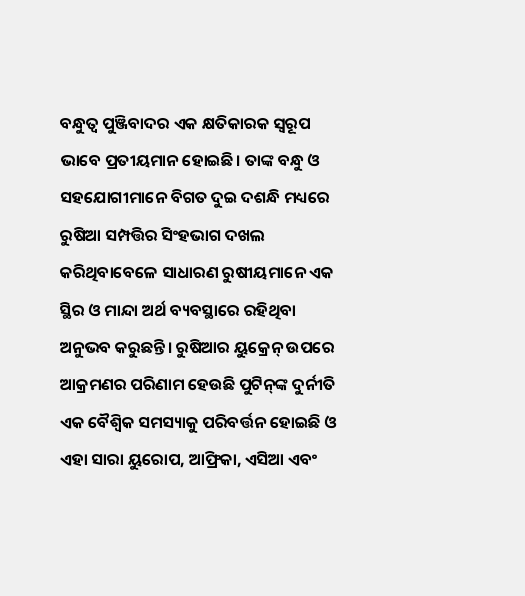ବନ୍ଧୁତ୍ୱ ପୁଞ୍ଜିବାଦର ଏକ କ୍ଷତିକାରକ ସ୍ବରୂପ ଭାବେ ପ୍ରତୀୟମାନ ହୋଇଛି। ତାଙ୍କ ବନ୍ଧୁ ଓ ସହଯୋଗୀମାନେ ବିଗତ ଦୁଇ ଦଶନ୍ଧି ମଧ୍ୟରେ ରୁଷିଆ ସମ୍ପତ୍ତିର ସିଂହଭାଗ ଦଖଲ କରିଥିବାବେଳେ ସାଧାରଣ ରୁଷୀୟମାନେ ଏକ ସ୍ଥିର ଓ ମାନ୍ଦା ଅର୍ଥ ବ୍ୟବସ୍ଥାରେ ରହିଥିବା ଅନୁଭବ କରୁଛନ୍ତି। ରୁଷିଆର ୟୁକ୍ରେନ୍‌ ଉପରେ ଆକ୍ରମଣର ପରିଣାମ ହେଉଛି ପୁଟିନ୍‌ଙ୍କ ଦୁର୍ନୀତି ଏକ ବୈଶ୍ୱିକ ସମସ୍ୟାକୁ ପରିବର୍ତ୍ତନ ହୋଇଛି ଓ ଏହା ସାରା ୟୁରୋପ, ଆଫ୍ରିକା, ଏସିଆ ଏବଂ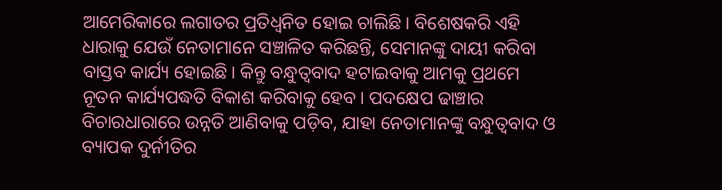ଆମେରିକାରେ ଲଗାତର ପ୍ରତିଧ୍ୱନିତ ହୋଇ ଚାଲିଛି। ବିଶେଷକରି ଏହି ଧାରାକୁ ଯେଉଁ ନେତାମାନେ ସଞ୍ଚାଳିତ କରିଛନ୍ତି, ସେମାନଙ୍କୁ ଦାୟୀ କରିବା ବାସ୍ତବ କାର୍ଯ୍ୟ ହୋଇଛି। କିନ୍ତୁ ବନ୍ଧୁତ୍ୱବାଦ ହଟାଇବାକୁ ଆମକୁ ପ୍ରଥମେ ନୂତନ କାର୍ଯ୍ୟପଦ୍ଧତି ବିକାଶ କରିବାକୁ ହେବ। ପଦକ୍ଷେପ ଢାଞ୍ଚାର ବିଚାରଧାରାରେ ଉନ୍ନତି ଆଣିବାକୁ ପଡ଼ିବ, ଯାହା ନେତାମାନଙ୍କୁ ବନ୍ଧୁତ୍ୱବାଦ ଓ ବ୍ୟାପକ ଦୁର୍ନୀତିର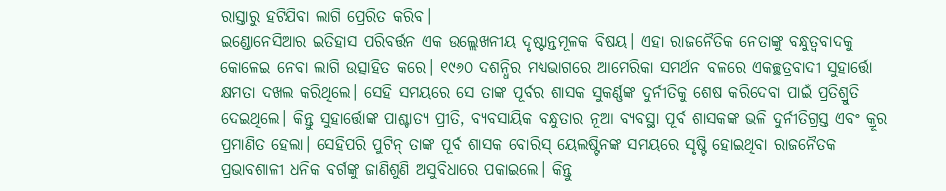ରାସ୍ତାରୁ ହଟିଯିବା ଲାଗି ପ୍ରେରିତ କରିବ।
ଇଣ୍ଡୋନେସିଆର ଇତିହାସ ପରିବର୍ତ୍ତନ ଏକ ଉଲ୍ଲେଖନୀୟ ଦୃଷ୍ଟାନ୍ତମୂଳକ ବିଷୟ। ଏହା ରାଜନୈତିକ ନେତାଙ୍କୁ ବନ୍ଧୁତ୍ୱବାଦକୁ କୋଳେଇ ନେବା ଲାଗି ଉତ୍ସାହିତ କରେ। ୧୯୬୦ ଦଶନ୍ଧିର ମଧ୍ୟଭାଗରେ ଆମେରିକା ସମର୍ଥନ ବଳରେ ଏକଚ୍ଛତ୍ରବାଦୀ ସୁହାର୍ତ୍ତୋ କ୍ଷମତା ଦଖଲ କରିଥିଲେ। ସେହି ସମୟରେ ସେ ତାଙ୍କ ପୂର୍ବର ଶାସକ ସୁକର୍ଣ୍ଣଙ୍କ ଦୁର୍ନୀତିକୁ ଶେଷ କରିଦେବା ପାଇଁ ପ୍ରତିଶ୍ରୁତି ଦେଇଥିଲେ। କିନ୍ତୁ ସୁହାର୍ତ୍ତୋଙ୍କ ପାଶ୍ଚାତ୍ୟ ପ୍ରୀତି, ବ୍ୟବସାୟିକ ବନ୍ଧୁତାର ନୂଆ ବ୍ୟବସ୍ଥା ପୂର୍ବ ଶାସକଙ୍କ ଭଳି ଦୁର୍ନୀତିଗ୍ରସ୍ତ ଏବଂ କ୍ରୂର ପ୍ରମାଣିତ ହେଲା। ସେହିପରି ପୁଟିନ୍‌ ତାଙ୍କ ପୂର୍ବ ଶାସକ ବୋରିସ୍‌ ୟେଲଷ୍ଟିନଙ୍କ ସମୟରେ ସୃଷ୍ଟି ହୋଇଥିବା ରାଜନୈତକ ପ୍ରଭାବଶାଳୀ ଧନିକ ବର୍ଗଙ୍କୁ ଜାଣିଶୁଣି ଅସୁବିଧାରେ ପକାଇଲେ। କିନ୍ତୁ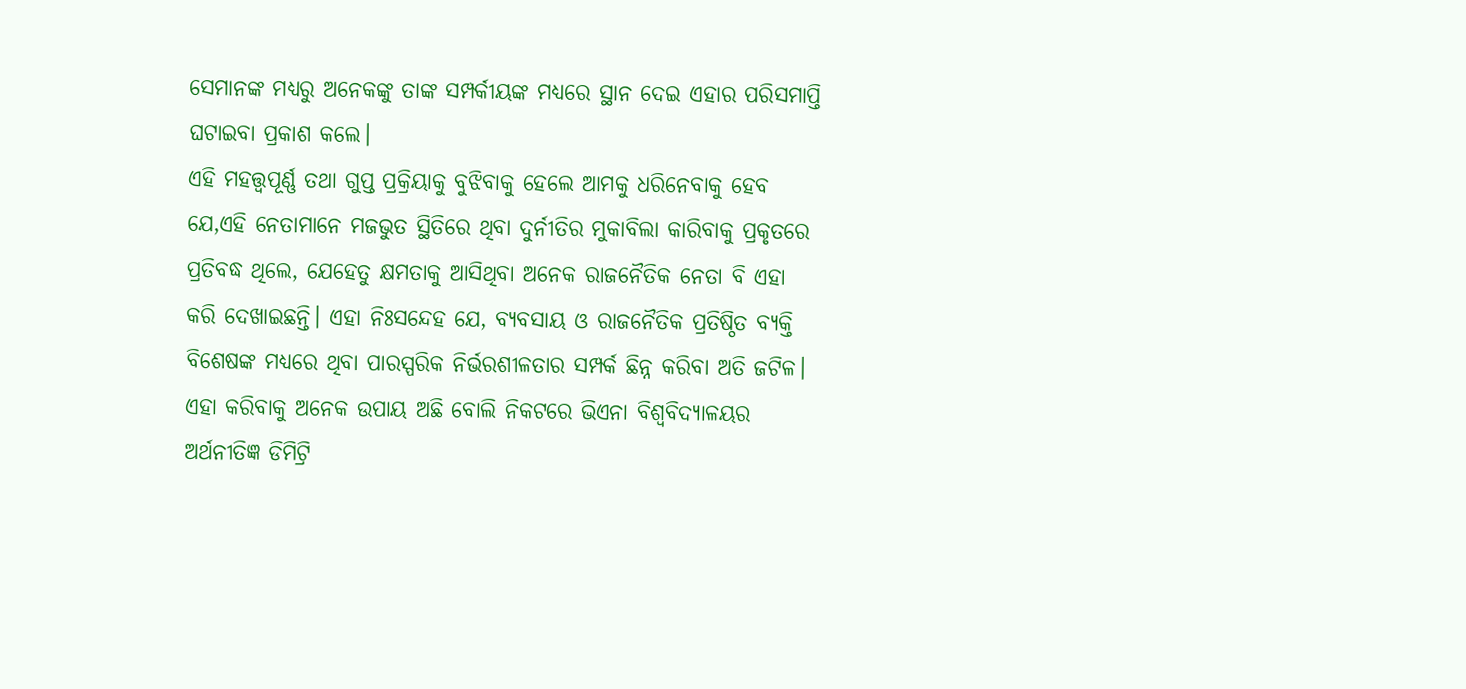ସେମାନଙ୍କ ମଧ୍ୟରୁ ଅନେକଙ୍କୁ ତାଙ୍କ ସମ୍ପର୍କୀୟଙ୍କ ମଧ୍ୟରେ ସ୍ଥାନ ଦେଇ ଏହାର ପରିସମାପ୍ତି ଘଟାଇବା ପ୍ରକାଶ କଲେ।
ଏହି ମହତ୍ତ୍ୱପୂର୍ଣ୍ଣ ତଥା ଗୁପ୍ତ ପ୍ରକ୍ରିୟାକୁ ବୁଝିବାକୁ ହେଲେ ଆମକୁ ଧରିନେବାକୁ ହେବ ଯେ,ଏହି ନେତାମାନେ ମଜଭୁତ ସ୍ଥିତିରେ ଥିବା ଦୁର୍ନୀତିର ମୁକାବିଲା କାରିବାକୁ ପ୍ରକୃତରେ ପ୍ରତିବଦ୍ଧ ଥିଲେ, ଯେହେତୁ କ୍ଷମତାକୁ ଆସିଥିବା ଅନେକ ରାଜନୈତିକ ନେତା ବି ଏହା କରି ଦେଖାଇଛନ୍ତି। ଏହା ନିଃସନ୍ଦେହ ଯେ, ବ୍ୟବସାୟ ଓ ରାଜନୈତିକ ପ୍ରତିଷ୍ଠିତ ବ୍ୟକ୍ତି ବିଶେଷଙ୍କ ମଧ୍ୟରେ ଥିବା ପାରସ୍ପରିକ ନିର୍ଭରଶୀଳତାର ସମ୍ପର୍କ ଛିନ୍ନ କରିବା ଅତି ଜଟିଳ। ଏହା କରିବାକୁ ଅନେକ ଉପାୟ ଅଛି ବୋଲି ନିକଟରେ ଭିଏନା ବିଶ୍ୱବିଦ୍ୟାଳୟର ଅର୍ଥନୀତିଜ୍ଞ ଡିମିଟ୍ରି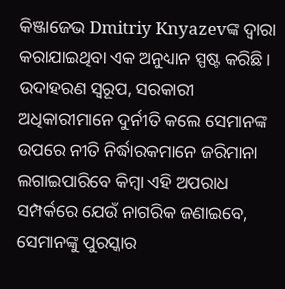କିଞ୍ଜାଜେଭ Dmitriy Knyazevଙ୍କ ଦ୍ୱାରା କରାଯାଇଥିବା ଏକ ଅନୁଧ୍ୟାନ ସ୍ପଷ୍ଟ କରିଛି। ଉଦାହରଣ ସ୍ବରୂପ, ସରକାରୀ ଅଧିକାରୀମାନେ ଦୁର୍ନୀତି କଲେ ସେମାନଙ୍କ ଉପରେ ନୀତି ନିର୍ଦ୍ଧାରକମାନେ ଜରିମାନା ଲଗାଇପାରିବେ କିମ୍ବା ଏହି ଅପରାଧ ସମ୍ପର୍କରେ ଯେଉଁ ନାଗରିକ ଜଣାଇବେ, ସେମାନଙ୍କୁ ପୁରସ୍କାର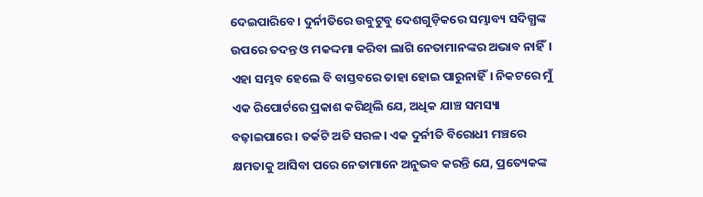ଦେଇପାରିବେ। ଦୁର୍ନୀତିରେ ଉବୁଟୁବୁ ଦେଶଗୁଡ଼ିକରେ ସମ୍ଭାବ୍ୟ ସଦିଗ୍ଧଙ୍କ ଉପରେ ତଦନ୍ତ ଓ ମକଦ୍ଦମା କରିବା ଲାଗି ନେତାମାନଙ୍କର ଅଭାବ ନାହିଁ। ଏହା ସମ୍ଭବ ହେଲେ ବି ବାସ୍ତବରେ ତାହା ହୋଇ ପାରୁନାହିଁ। ନିକଟରେ ମୁଁ ଏକ ରିପୋର୍ଟରେ ପ୍ରକାଶ କରିଥିଲି ଯେ, ଅଧିକ ଯାଞ୍ଚ ସମସ୍ୟା ବଢ଼ାଇପାରେ। ତର୍କଟି ଅତି ସରଳ। ଏକ ଦୁର୍ନୀତି ବିରୋଧୀ ମଞ୍ଚରେ କ୍ଷମତାକୁ ଆସିବା ପରେ ନେତାମାନେ ଅନୁଭବ କରନ୍ତି ଯେ, ପ୍ରତ୍ୟେକଙ୍କ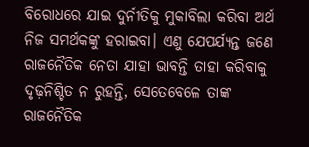ବିରୋଧରେ ଯାଇ ଦୁର୍ନୀତିକୁ ମୁକାବିଲା କରିବା ଅର୍ଥ ନିଜ ସମର୍ଥକଙ୍କୁ ହରାଇବା। ଏଣୁ ଯେପର୍ଯ୍ୟନ୍ତ ଜଣେ ରାଜନୈତିକ ନେତା ଯାହା ଭାବନ୍ତି ତାହା କରିବାକୁ ଦୃଢ଼ନିଶ୍ଚିତ ନ ରୁହନ୍ତି, ସେତେବେଳେ ତାଙ୍କ ରାଜନୈତିକ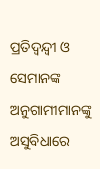ପ୍ରତିଦ୍ୱନ୍ଦ୍ୱୀ ଓ ସେମାନଙ୍କ ଅନୁଗାମୀମାନଙ୍କୁ ଅସୁବିଧାରେ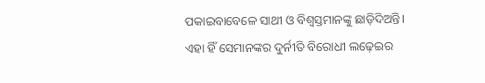ପକାଇବାବେଳେ ସାଥୀ ଓ ବିଶ୍ୱସ୍ତମାନଙ୍କୁ ଛାଡ଼ିଦିଅନ୍ତି। ଏହା ହିଁ ସେମାନଙ୍କର ଦୁର୍ନୀତି ବିରୋଧୀ ଲଢ଼େଇର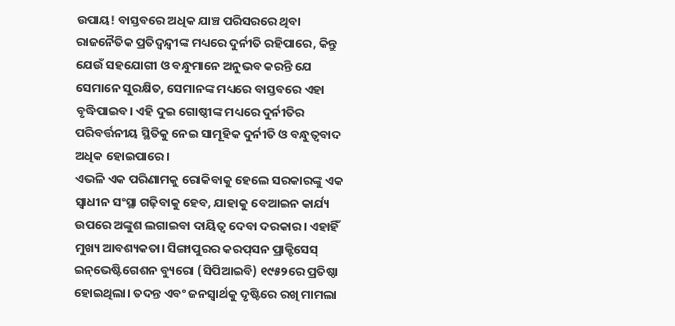ଉପାୟ! ବାସ୍ତବରେ ଅଧିକ ଯାଞ୍ଚ ପରିସରରେ ଥିବା ରାଜନୈତିକ ପ୍ରତିଦ୍ୱନ୍ଦ୍ୱୀଙ୍କ ମଧ୍ୟରେ ଦୁର୍ନୀତି ରହିପାରେ, କିନ୍ତୁ ଯେଉଁ ସହଯୋଗୀ ଓ ବନ୍ଧୁମାନେ ଅନୁଭବ କରନ୍ତି ଯେ ସେମାନେ ସୁରକ୍ଷିତ, ସେମାନଙ୍କ ମଧ୍ୟରେ ବାସ୍ତବରେ ଏହା ବୃଦ୍ଧିପାଇବ। ଏହି ଦୁଇ ଗୋଷ୍ଠୀଙ୍କ ମଧ୍ୟରେ ଦୁର୍ନୀତିର ପରିବର୍ତ୍ତନୀୟ ସ୍ଥିତିକୁ ନେଇ ସାମୂହିକ ଦୁର୍ନୀତି ଓ ବନ୍ଧୁତ୍ୱବାଦ ଅଧିକ ହୋଇପାରେ।
ଏଭଳି ଏକ ପରିଣାମକୁ ରୋକିବାକୁ ହେଲେ ସରକାରଙ୍କୁ ଏକ ସ୍ବାଧୀନ ସଂସ୍ଥା ଗଢ଼ିବାକୁ ହେବ, ଯାହାକୁ ବେଆଇନ କାର୍ଯ୍ୟ ଉପରେ ଅଙ୍କୁଶ ଲଗାଇବା ଦାୟିତ୍ୱ ଦେବା ଦରକାର। ଏହାହିଁ ମୁଖ୍ୟ ଆବଶ୍ୟକତା। ସିଙ୍ଗାପୁରର କରପ୍‌ସନ ପ୍ରାକ୍ଟିସେସ୍‌ ଇନ୍‌ଭେଷ୍ଟିଗେଶନ ବ୍ୟୁରୋ (ସିପିଆଇବି) ୧୯୫୨ରେ ପ୍ରତିଷ୍ଠା ହୋଇଥିଲା। ତଦନ୍ତ ଏବଂ ଜନସ୍ବାର୍ଥକୁ ଦୃଷ୍ଟିରେ ରଖି ମାମଲା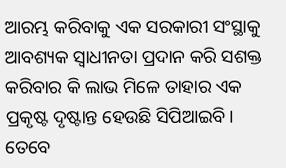ଆରମ୍ଭ କରିବାକୁ ଏକ ସରକାରୀ ସଂସ୍ଥାକୁ ଆବଶ୍ୟକ ସ୍ବାଧୀନତା ପ୍ରଦାନ କରି ସଶକ୍ତ କରିବାର କି ଲାଭ ମିଳେ ତାହାର ଏକ ପ୍ରକୃଷ୍ଟ ଦୃଷ୍ଟାନ୍ତ ହେଉଛି ସିପିଆଇବି। ତେବେ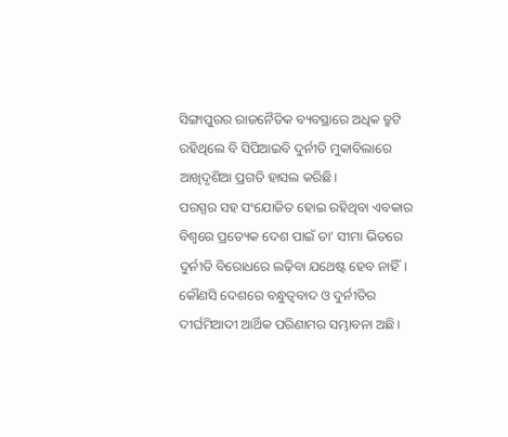ସିଙ୍ଗାପୁରର ରାଜନୈତିକ ବ୍ୟବସ୍ଥାରେ ଅଧିକ ତ୍ରୁଟି ରହିଥିଲେ ବି ସିପିଆଇବି ଦୁର୍ନୀତି ମୁକାବିଲାରେ ଆଖିଦୃଶିଆ ପ୍ରଗତି ହାସଲ କରିଛି।
ପରସ୍ପର ସହ ସଂଯୋଜିତ ହୋଇ ରହିଥିବା ଏବକାର ବିଶ୍ୱରେ ପ୍ରତ୍ୟେକ ଦେଶ ପାଇଁ ତା’ ସୀମା ଭିତରେ ଦୁର୍ନୀତି ବିରୋଧରେ ଲଢ଼ିବା ଯଥେଷ୍ଟ ହେବ ନାହିଁ। କୌଣସି ଦେଶରେ ବନ୍ଧୁତ୍ୱବାଦ ଓ ଦୁର୍ନୀତିର ଦୀର୍ଘମିଆଦୀ ଆର୍ଥିକ ପରିଣାମର ସମ୍ଭାବନା ଅଛି।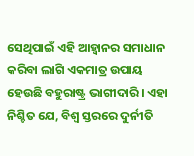ସେଥିପାଇଁ ଏହି ଆହ୍ବାନର ସମାଧାନ କରିବା ଲାଗି ଏକମାତ୍ର ଉପାୟ ହେଉଛି ବହୁରାଷ୍ଟ୍ର ଭାଗୀଦାରି। ଏହା ନିଶ୍ଚିତ ଯେ, ବିଶ୍ୱ ସ୍ତରରେ ଦୁର୍ନୀତି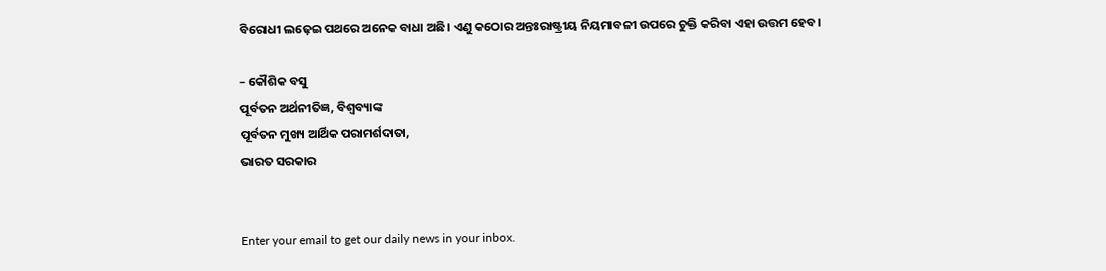ବିରୋଧୀ ଲଢ଼େଇ ପଥରେ ଅନେକ ବାଧା ଅଛି। ଏଣୁ କଠୋର ଅନ୍ତଃରାଷ୍ଟ୍ରୀୟ ନିୟମାବଳୀ ଉପରେ ଚୁକ୍ତି କରିବା ଏହା ଉତ୍ତମ ହେବ।

– କୌଶିକ ବସୁ
ପୂର୍ବତନ ଅର୍ଥନୀତିଜ୍ଞ, ବିଶ୍ୱବ୍ୟାଙ୍କ
ପୂର୍ବତନ ମୁଖ୍ୟ ଆର୍ଥିକ ପରାମର୍ଶଦାତା,
ଭାରତ ସରକାର


Enter your email to get our daily news in your inbox.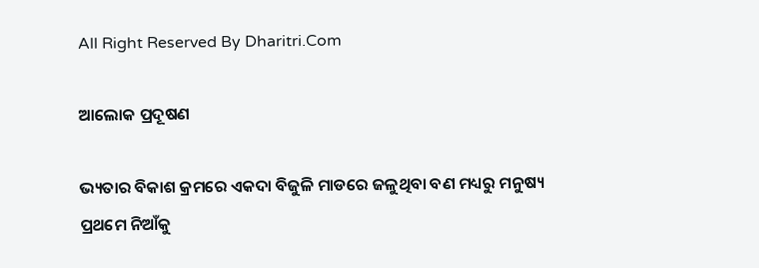All Right Reserved By Dharitri.Com

ଆଲୋକ ପ୍ରଦୂଷଣ

ଭ୍ୟତାର ବିକାଶ କ୍ରମରେ ଏକଦା ବିଜୁଳି ମାଡରେ ଜଳୁଥିବା ବଣ ମଧ୍ୟରୁ ମନୁଷ୍ୟ ପ୍ରଥମେ ନିଆଁକୁ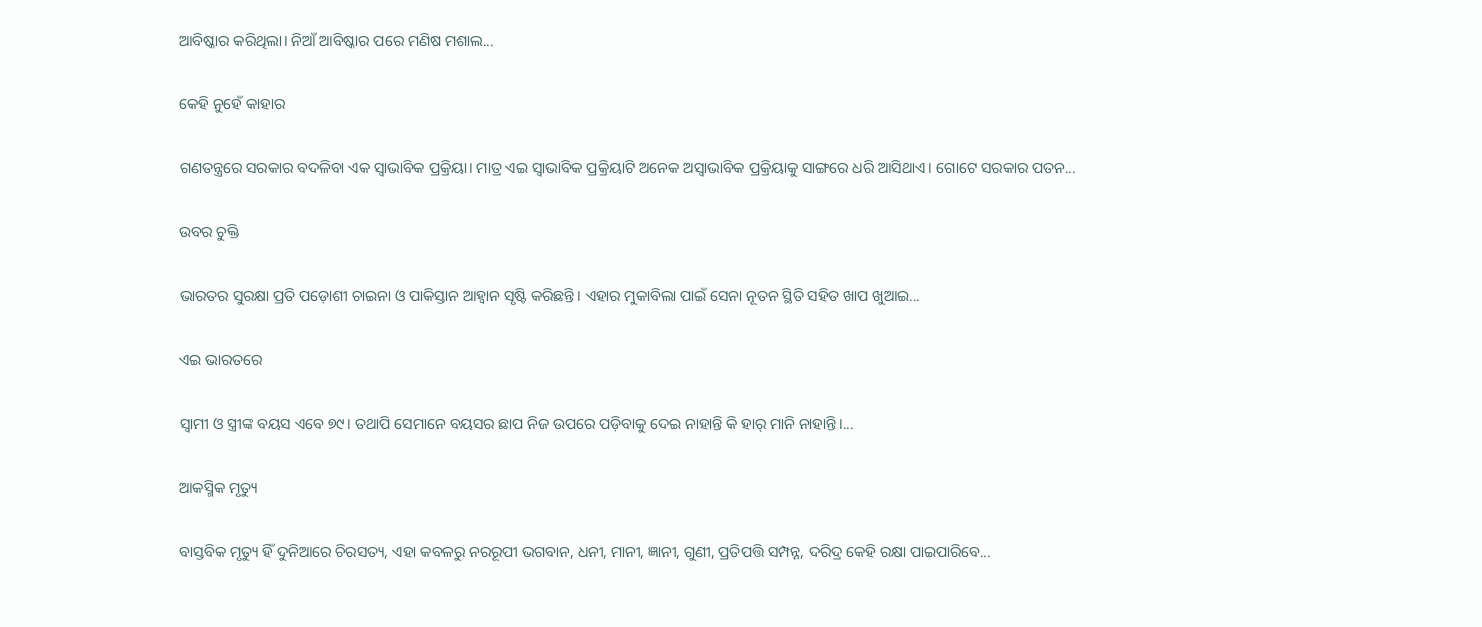ଆବିଷ୍କାର କରିଥିଲା। ନିଆଁ ଆବିଷ୍କାର ପରେ ମଣିଷ ମଶାଲ...

କେହି ନୁହେଁ କାହାର

ଗଣତନ୍ତ୍ରରେ ସରକାର ବଦଳିବା ଏକ ସ୍ବାଭାବିକ ପ୍ରକ୍ରିୟା। ମାତ୍ର ଏଇ ସ୍ବାଭାବିକ ପ୍ରକ୍ରିୟାଟି ଅନେକ ଅସ୍ବାଭାବିକ ପ୍ରକ୍ରିୟାକୁ ସାଙ୍ଗରେ ଧରି ଆସିଥାଏ। ଗୋଟେ ସରକାର ପତନ...

ଉବର ଚୁକ୍ତି

ଭାରତର ସୁରକ୍ଷା ପ୍ରତି ପଡ଼ୋଶୀ ଚାଇନା ଓ ପାକିସ୍ତାନ ଆହ୍ବାନ ସୃଷ୍ଟି କରିଛନ୍ତି। ଏହାର ମୁକାବିଲା ପାଇଁ ସେନା ନୂତନ ସ୍ଥିତି ସହିତ ଖାପ ଖୁଆଇ...

ଏଇ ଭାରତରେ

ସ୍ବାମୀ ଓ ସ୍ତ୍ରୀଙ୍କ ବୟସ ଏବେ ୭୯। ତଥାପି ସେମାନେ ବୟସର ଛାପ ନିଜ ଉପରେ ପଡ଼ିବାକୁ ଦେଇ ନାହାନ୍ତି କି ହାର୍‌ ମାନି ନାହାନ୍ତି।...

ଆକସ୍ମିକ ମୃତ୍ୟୁ

ବାସ୍ତବିକ ମୃତ୍ୟୁ ହିଁ ଦୁନିଆରେ ଚିରସତ୍ୟ, ଏହା କବଳରୁ ନରରୂପୀ ଭଗବାନ, ଧନୀ, ମାନୀ, ଜ୍ଞାନୀ, ଗୁଣୀ, ପ୍ରତିପତ୍ତି ସମ୍ପନ୍ନ, ଦରିଦ୍ର କେହି ରକ୍ଷା ପାଇପାରିବେ...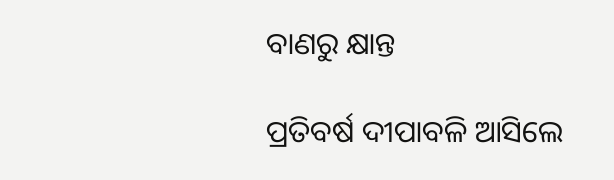ବାଣରୁ କ୍ଷାନ୍ତ

ପ୍ରତିବର୍ଷ ଦୀପାବଳି ଆସିଲେ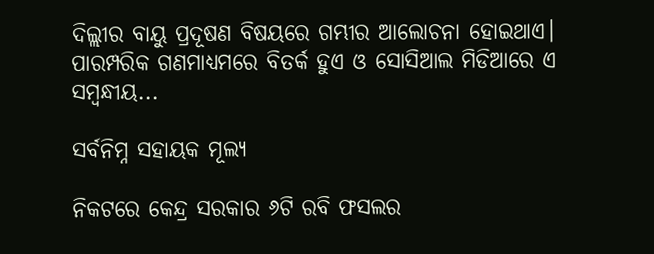ଦିଲ୍ଲୀର ବାୟୁ ପ୍ରଦୂଷଣ ବିଷୟରେ ଗମ୍ଭୀର ଆଲୋଚନା ହୋଇଥାଏ। ପାରମ୍ପରିକ ଗଣମାଧ୍ୟମରେ ବିତର୍କ ହୁଏ ଓ ସୋସିଆଲ ମିଡିଆରେ ଏ ସମ୍ବନ୍ଧୀୟ...

ସର୍ବନିମ୍ନ ସହାୟକ ମୂଲ୍ୟ

ନିକଟରେ କେନ୍ଦ୍ର ସରକାର ୬ଟି ରବି ଫସଲର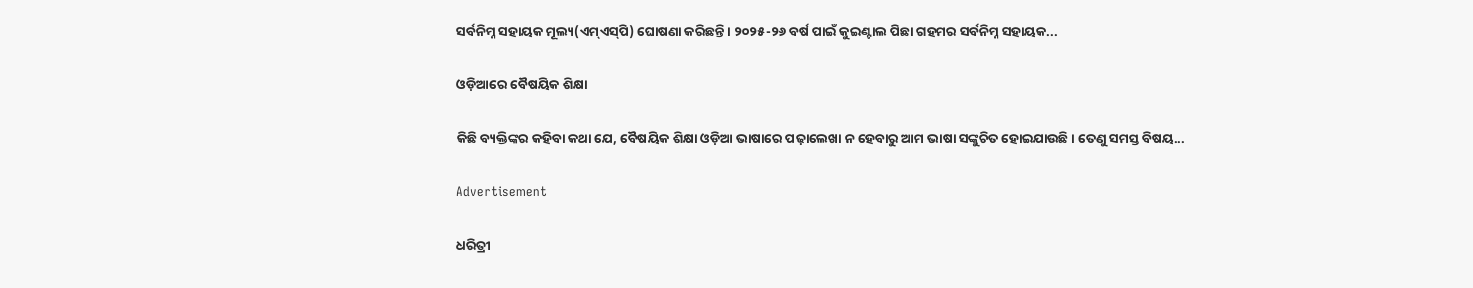ସର୍ବନିମ୍ନ ସହାୟକ ମୂଲ୍ୟ(ଏମ୍‌ଏସ୍‌ପି) ଘୋଷଣା କରିଛନ୍ତି। ୨୦୨୫-୨୬ ବର୍ଷ ପାଇଁ କୁଇଣ୍ଟାଲ ପିଛା ଗହମର ସର୍ବନିମ୍ନ ସହାୟକ...

ଓଡ଼ିଆରେ ବୈଷୟିକ ଶିକ୍ଷା

କିଛି ବ୍ୟକ୍ତିଙ୍କର କହିବା କଥା ଯେ, ବୈଷୟିକ ଶିକ୍ଷା ଓଡ଼ିଆ ଭାଷାରେ ପଢ଼ାଲେଖା ନ ହେବାରୁ ଆମ ଭାଷା ସଙ୍କୁଚିତ ହୋଇଯାଉଛି। ତେଣୁ ସମସ୍ତ ବିଷୟ...

Advertisement

ଧରିତ୍ରୀ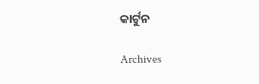କାର୍ଟୁନ

Archives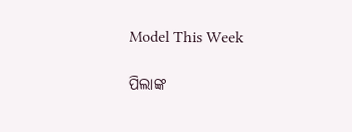Model This Week

ପିଲାଙ୍କ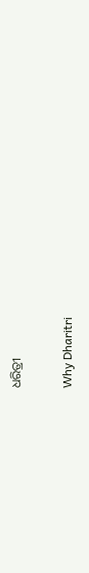ଧରିତ୍ରୀ

Why Dharitri